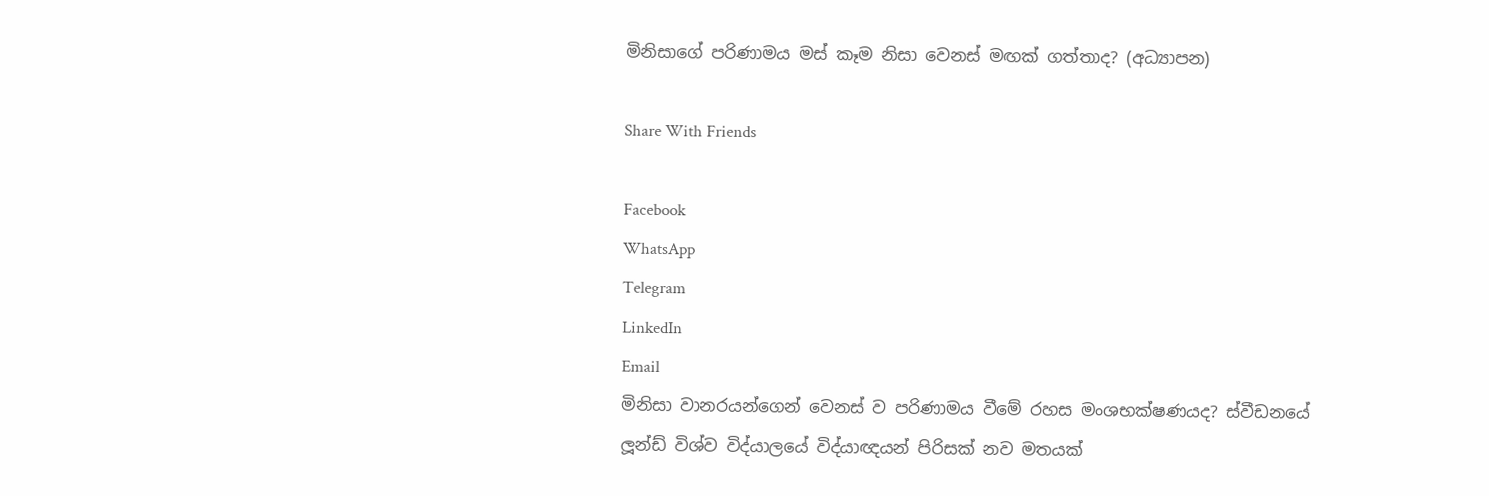මිනිසාගේ පරිණාමය මස් කෑම නිසා වෙනස් මඟක් ගත්තාද? (අධ්‍යාපන)

Share With Friends

Facebook
WhatsApp
Telegram
LinkedIn
Email
මිනිසා වානරයන්ගෙන් වෙනස් ව පරිණාමය වීමේ රහස මංශභක්ෂණයද? ස්වීඩනයේ ලූන්ඩ් විශ්ව විද්යාලයේ විද්යාඥයන් පිරිසක් නව මතයක්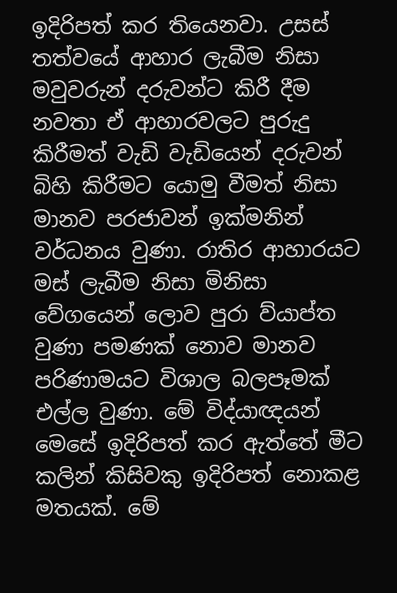ඉදිරිපත් කර තියෙනවා. උසස් තත්වයේ ආහාර ලැබීම නිසා මවුවරුන් දරුවන්ට කිරී දීම නවතා ඒ ආහාරවලට පුරුදු කිරීමත් වැඩි වැඩියෙන් දරුවන් බිහි කිරීමට යොමු වීමත් නිසා මානව පරජාවන් ඉක්මනින් වර්ධනය වුණා. රාතිර ආහාරයට මස් ලැබීම නිසා මිනිසා වේගයෙන් ලොව පුරා ව්යාප්ත වුණා පමණක් නොව මානව පරිණාමයට විශාල බලපෑමක් එල්ල වුණා. මේ විද්යාඥයන් මෙසේ ඉදිරිපත් කර ඇත්තේ මීට කලින් කිසිවකු ඉදිරිපත් නොකළ මතයක්. මේ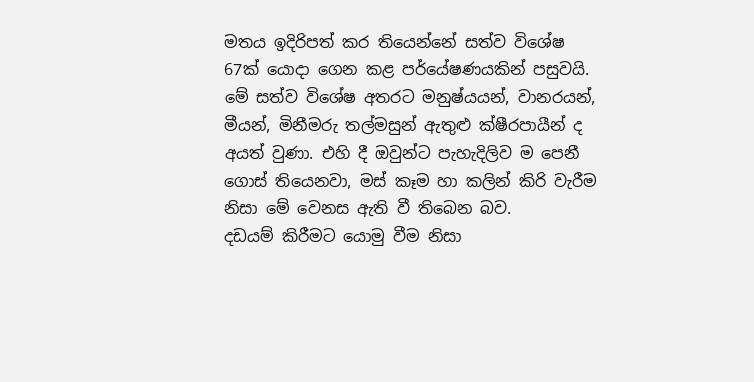මතය ඉදිරිපත් කර තියෙන්නේ සත්ව විශේෂ 67ක් යොදා ගෙන කළ පර්යේෂණයකින් පසුවයි.
මේ සත්ව විශේෂ අතරට මනුෂ්යයන්, වානරයන්, මීයන්, මිනීමරු තල්මසුන් ඇතුළු ක්ෂීරපායීන් ද අයත් වුණා. එහි දී ඔවුන්ට පැහැදිලිව ම පෙනී ගොස් තියෙනවා, මස් කෑම හා කලින් කිරි වැරීම නිසා මේ වෙනස ඇති වී තිබෙන බව.
දඩයම් කිරීමට යොමු වීම නිසා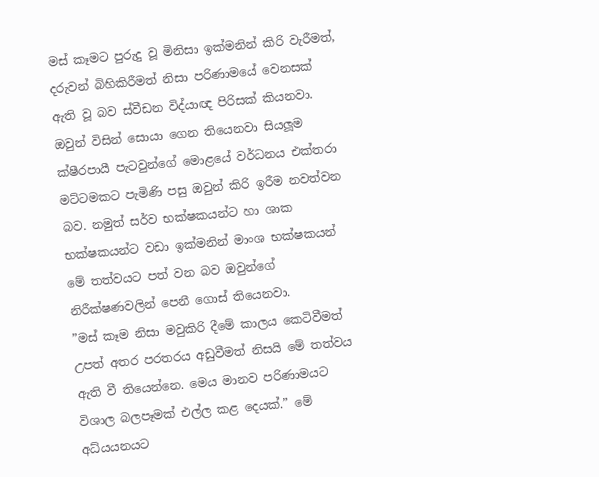මස් කෑමට පුරුදු වූ මිනිසා ඉක්මනින් කිරි වැරීමත්, දරුවන් බිහිකිරීමත් නිසා පරිණාමයේ වෙනසක් ඇති වූ බව ස්වීඩන විද්යාඥ පිරිසක් කියනවා.
ඔවුන් විසින් සොයා ගෙන තියෙනවා සියලූම ක්ෂීරපායී පැටවුන්ගේ මොළයේ වර්ධනය එක්තරා මට්ටමකට පැමිණි පසු ඔවුන් කිරි ඉරීම නවත්වන බව. නමුත් සර්ව භක්ෂකයන්ට හා ශාක භක්ෂකයන්ට වඩා ඉක්මනින් මාංශ භක්ෂකයන් මේ තත්වයට පත් වන බව ඔවුන්ගේ නිරීක්ෂණවලින් පෙනී ගොස් තියෙනවා.
”මස් කෑම නිසා මවුකිරි දීමේ කාලය කෙටිවීමත් උපත් අතර පරතරය අඩුවීමත් නිසයි මේ තත්වය ඇති වී තියෙන්නෙ. මෙය මානව පරිණාමයට විශාල බලපෑමක් එල්ල කළ දෙයක්.” මේ අධ්යයනයට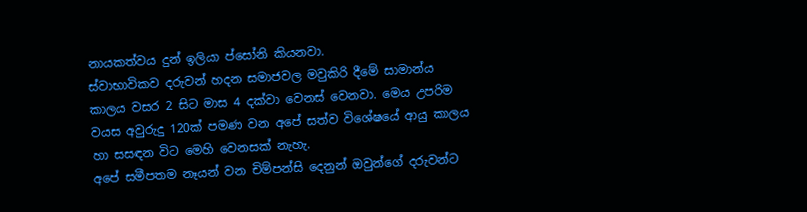නායකත්වය දුන් ඉලියා ප්සෝනි කියනවා.
ස්වාභාවිකව දරුවන් හදන සමාජවල මවුකිරි දීමේ සාමාන්ය කාලය වසර 2 සිට මාස 4 දක්වා වෙනස් වෙනවා. මෙය උපරිම වයස අවුරුදු 120ක් පමණ වන අපේ සත්ව විශේෂයේ ආයු කාලය හා සසඳන විට මෙහි වෙනසක් නැහැ.
අපේ සමීපතම නෑයන් වන චිම්පන්සි දෙනුන් ඔවුන්ගේ දරුවන්ට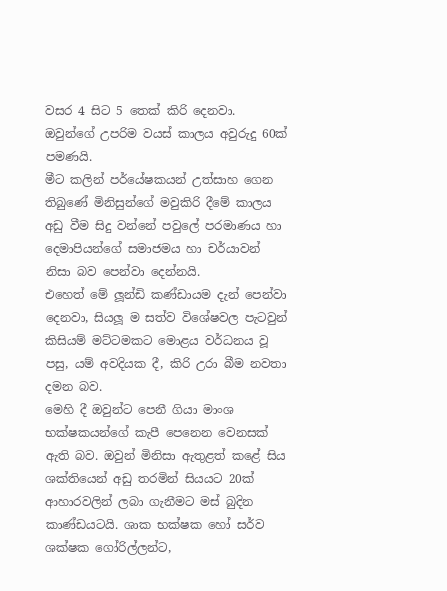වසර 4 සිට 5 තෙක් කිරි දෙනවා. ඔවුන්ගේ උපරිම වයස් කාලය අවුරුදු 60ක් පමණයි.
මීට කලින් පර්යේෂකයන් උත්සාහ ගෙන තිබුණේ මිනිසුන්ගේ මවුකිරි දීමේ කාලය අඩු වීම සිදු වන්නේ පවුලේ පරමාණය හා දෙමාපියන්ගේ සමාජමය හා චර්යාවන් නිසා බව පෙන්වා දෙන්නයි.
එහෙත් මේ ලූන්ඩි කණ්ඩායම දැන් පෙන්වා දෙනවා, සියලූ ම සත්ව විශේෂවල පැටවුන් කිසියම් මට්ටමකට මොළය වර්ධනය වූ පසු, යම් අවදියක දී, කිරි උරා බීම නවතා දමන බව.
මෙහි දී ඔවුන්ට පෙනී ගියා මාංශ භක්ෂකයන්ගේ කැපී පෙනෙන වෙනසක් ඇති බව. ඔවුන් මිනිසා ඇතුළත් කළේ සිය ශක්තියෙන් අඩු තරමින් සියයට 20ක් ආහාරවලින් ලබා ගැනීමට මස් බුදින කාණ්ඩයටයි. ශාක භක්ෂක හෝ සර්ව ශක්ෂක ගෝරිල්ලන්ට,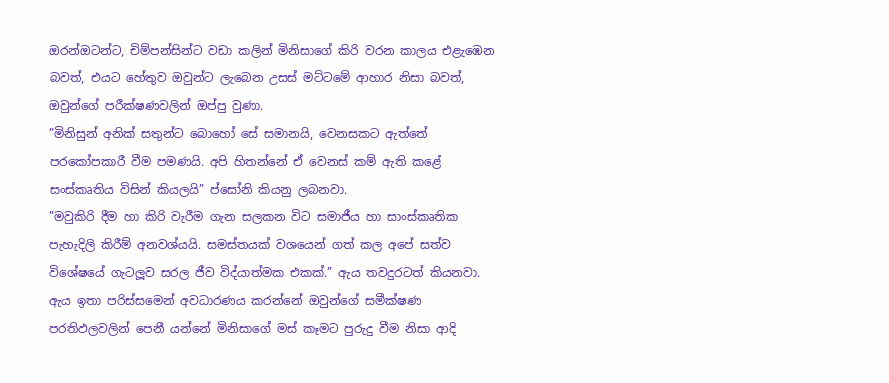ඔරන්ඔටන්ට, චිම්පන්සින්ට වඩා කලින් මිනිසාගේ කිරි වරන කාලය එළැඹෙන බවත්, එයට හේතුව ඔවුන්ට ලැබෙන උසස් මට්ටමේ ආහාර නිසා බවත්, ඔවුන්ගේ පරීක්ෂණවලින් ඔප්පු වුණා.
”මිනිසුන් අනික් සතුන්ට බොහෝ සේ සමානයි, වෙනසකට ඇත්තේ පරකෝපකාරී වීම පමණයි. අපි හිතන්නේ ඒ වෙනස් කම් ඇති කළේ සංස්කෘතිය විසින් කියලයි” ප්සෝනි කියනු ලබනවා.
”මවුකිරි දීම හා කිරි වැරීම ගැන සලකන විට සමාජීය හා සාංස්කෘතික පැහැදිලි කිරීම් අනවශ්යයි. සමස්තයක් වශයෙන් ගත් කල අපේ සත්ව විශේෂයේ ගැටලූව සරල ජීව විද්යාත්මක එකක්.” ඇය තවදුරටත් කියනවා.
ඇය ඉතා පරිස්සමෙන් අවධාරණය කරන්නේ ඔවුන්ගේ සමීක්ෂණ පරතිඵලවලින් පෙනී යන්නේ මිනිසාගේ මස් කෑමට පුරුදු වීම නිසා ආදි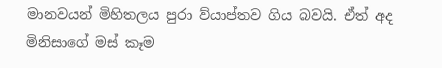මානවයන් මිහිතලය පුරා ව්යාප්තව ගිය බවයි. ඒත් අද මිනිසාගේ මස් කෑම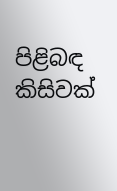පිළිබඳ කිසිවක්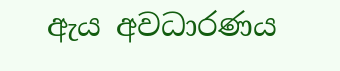ඇය අවධාරණය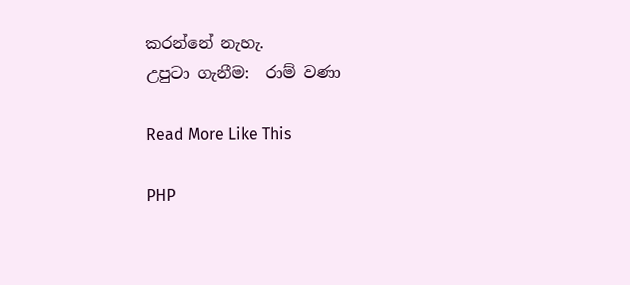කරන්නේ නැහැ.
උපුටා ගැනීම:  රාම් වණා

Read More Like This

PHP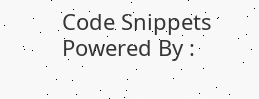Code Snippets Powered By :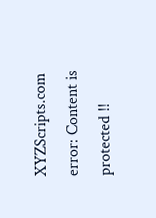XYZScripts.com
error: Content is protected !!